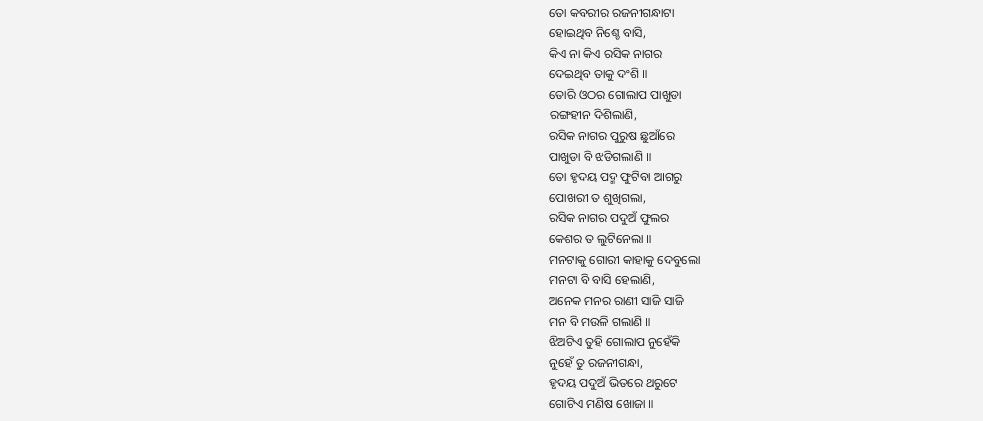ତୋ କବରୀର ରଜନୀଗନ୍ଧାଟା
ହୋଇଥିବ ନିଶ୍ଚେ ବାସି,
କିଏ ନା କିଏ ରସିକ ନାଗର
ଦେଇଥିବ ତାକୁ ଦଂଶି ॥
ତୋରି ଓଠର ଗୋଲାପ ପାଖୁଡା
ରଙ୍ଗହୀନ ଦିଶିଲାଣି,
ରସିକ ନାଗର ପୁରୁଷ ଛୁଆଁରେ
ପାଖୁଡା ବି ଝଡିଗଲାଣି ॥
ତୋ ହୃଦୟ ପଦ୍ମ ଫୁଟିବା ଆଗରୁ
ପୋଖରୀ ତ ଶୁଖିଗଲା,
ରସିକ ନାଗର ପଦୁଅଁ ଫୁଲର
କେଶର ତ ଲୁଟିନେଲା ॥
ମନଟାକୁ ଗୋରୀ କାହାକୁ ଦେବୁଲୋ
ମନଟା ବି ବାସି ହେଲାଣି,
ଅନେକ ମନର ରାଣୀ ସାଜି ସାଜି
ମନ ବି ମଉଳି ଗଲାଣି ॥
ଝିଅଟିଏ ତୁହି ଗୋଲାପ ନୁହେଁକି
ନୁହେଁ ତୁ ରଜନୀଗନ୍ଧା,
ହୃଦୟ ପଦୁଅଁ ଭିତରେ ଥରୁଟେ
ଗୋଟିଏ ମଣିଷ ଖୋଜା ॥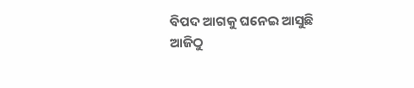ବିପଦ ଆଗକୁ ଘନେଇ ଆସୁଛି
ଆଜିଠୁ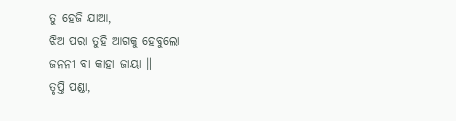ତୁ ହେଜି ଯାଆ,
ଝିଅ ପରା ତୁହି ଆଗକୁ ହେବୁଲୋ
ଜନନୀ ବା କାହା ଜାୟା ॥
ତୃପ୍ତି ପଣ୍ଡା,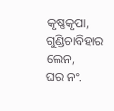କୃଷ୍ଣକୃପା, ଗୁଣ୍ଡିଚାବିହାର ଲେନ,
ଘର ନଂ.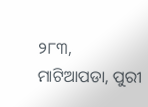୨୮୩, ମାଟିଆପଡା, ପୁରୀ